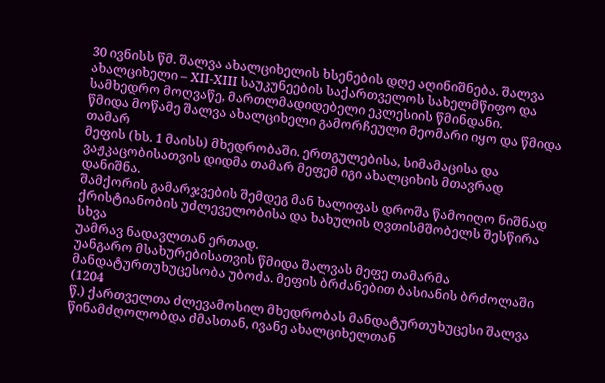30 ივნისს წმ. შალვა ახალციხელის ხსენების დღე აღინიშნება. შალვა
ახალციხელი – XII-XIII საუკუნეების საქართველოს სახელმწიფო და
სამხედრო მოღვაწე, მართლმადიდებელი ეკლესიის წმინდანი.
წმიდა მოწამე შალვა ახალციხელი გამორჩეული მეომარი იყო და წმიდა თამარ
მეფის (ხს. 1 მაისს) მხედრობაში. ერთგულებისა, სიმამაცისა და
ვაჟკაცობისათვის დიდმა თამარ მეფემ იგი ახალციხის მთავრად დანიშნა.
შამქორის გამარჯვების შემდეგ მან ხალიფას დროშა წამოიღო ნიშნად
ქრისტიანობის უძლეველობისა და ხახულის ღვთისმშობელს შესწირა სხვა
უამრავ ნადავლთან ერთად.
უანგარო მსახურებისათვის წმიდა შალვას მეფე თამარმა
მანდატურთუხუცესობა უბოძა. მეფის ბრძანებით ბასიანის ბრძოლაში (1204
წ.) ქართველთა ძლევამოსილ მხედრობას მანდატურთუხუცესი შალვა
წინამძღოლობდა ძმასთან, ივანე ახალციხელთან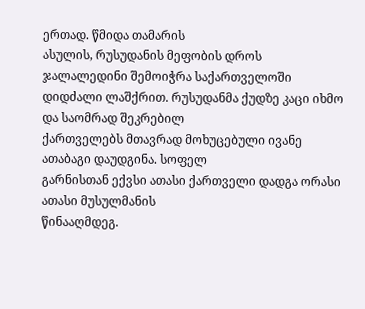ერთად. წმიდა თამარის
ასულის, რუსუდანის მეფობის დროს ჯალალედინი შემოიჭრა საქართველოში
დიდძალი ლაშქრით. რუსუდანმა ქუდზე კაცი იხმო და საომრად შეკრებილ
ქართველებს მთავრად მოხუცებული ივანე ათაბაგი დაუდგინა. სოფელ
გარნისთან ექვსი ათასი ქართველი დადგა ორასი ათასი მუსულმანის
წინააღმდეგ.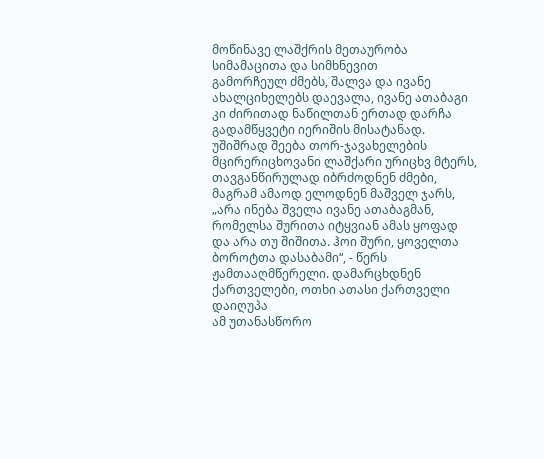მოწინავე ლაშქრის მეთაურობა სიმამაცითა და სიმხნევით
გამორჩეულ ძმებს, შალვა და ივანე ახალციხელებს დაევალა, ივანე ათაბაგი
კი ძირითად ნაწილთან ერთად დარჩა გადამწყვეტი იერიშის მისატანად.
უშიშრად შეება თორ-ჯავახელების მცირერიცხოვანი ლაშქარი ურიცხვ მტერს,
თავგანწირულად იბრძოდნენ ძმები, მაგრამ ამაოდ ელოდნენ მაშველ ჯარს,
„არა ინება შველა ივანე ათაბაგმან, რომელსა შურითა იტყვიან ამას ყოფად
და არა თუ შიშითა. ჰოი შური, ყოველთა ბოროტთა დასაბამი“, - წერს
ჟამთააღმწერელი. დამარცხდნენ ქართველები, ოთხი ათასი ქართველი დაიღუპა
ამ უთანასწორო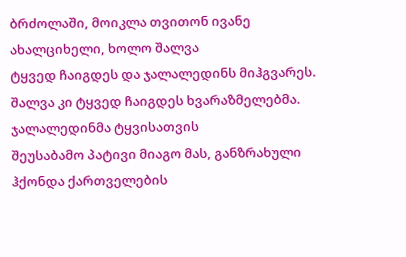ბრძოლაში, მოიკლა თვითონ ივანე ახალციხელი, ხოლო შალვა
ტყვედ ჩაიგდეს და ჯალალედინს მიჰგვარეს.
შალვა კი ტყვედ ჩაიგდეს ხვარაზმელებმა. ჯალალედინმა ტყვისათვის
შეუსაბამო პატივი მიაგო მას, განზრახული ჰქონდა ქართველების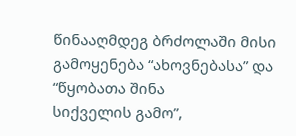წინააღმდეგ ბრძოლაში მისი გამოყენება “ახოვნებასა” და “წყობათა შინა
სიქველის გამო”,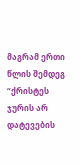მაგრამ ერთი წლის შემდეგ “ქრისტეს ჯურის არ დატევების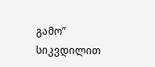გამო” სიკვდილით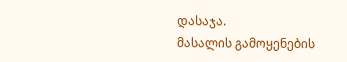დასაჯა.
მასალის გამოყენების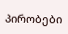პირობები